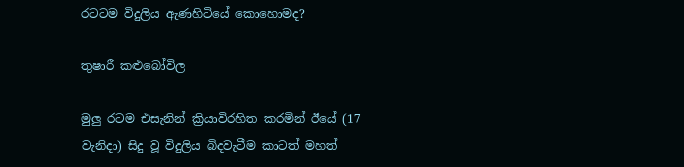රටටම විදුලිය ඇණහිටියේ කොහොමද?

තුෂාරී කළුබෝවිල

මුලු රටම එසැනින් ක්‍රියාවිරහිත කරමින් ඊයේ (17 වැනිදා) සිදු වූ විදුලිය බිදවැටීම කාටත් මහත්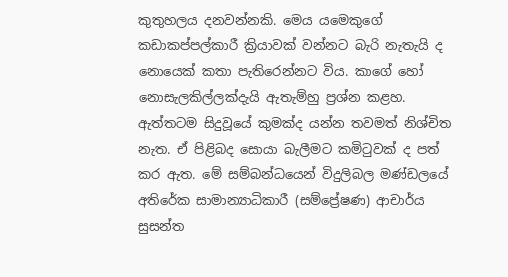කුතුහලය දනවන්නකි. මෙය යමෙකුගේ කඩාකප්පල්කාරී ක්‍රියාවක් වන්නට බැරි නැතැයි ද නොයෙක් කතා පැතිරෙන්නට විය. කාගේ හෝ නොසැලකිල්ලක්දැයි ඇතැම්හු ප්‍රශ්න කළහ. ඇත්තටම සිදුවූයේ කුමක්ද යන්න තවමත් නිශ්චිත නැත. ඒ පිළිබද සොයා බැලීමට කමිටුවක් ද පත් කර ඇත. මේ සම්බන්ධයෙන් විදුලිබල මණ්ඩලයේ අතිරේක සාමාන්‍යාධිකාරී (සම්ප්‍රේෂණ) ආචාර්ය සුසන්ත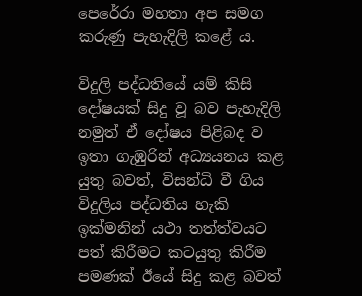පෙරේරා මහතා අප සමග කරුණු පැහැදිලි කළේ ය.

විදුලි පද්ධතියේ යම් කිසි දෝෂයක් සිදු වූ බව පැහැදිලි නමුත් ඒ දෝෂය පිළිබද ව ඉතා ගැඹුරින් අධ්‍යයනය කළ යුතු බවත්, විසන්ධි වී ගිය විදුලිය පද්ධතිය හැකි ඉක්මනින් යථා තත්ත්වයට පත් කිරීමට කටයුතු කිරීම පමණක් ඊයේ සිදු කළ බවත්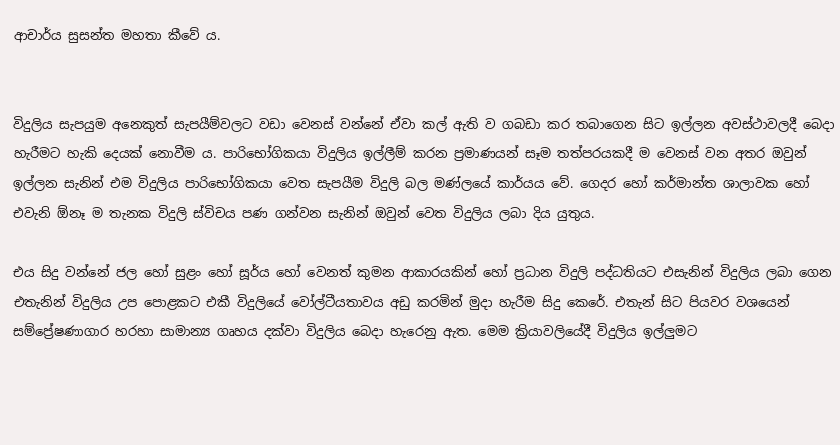ආචාර්ය සුසන්ත මහතා කීවේ ය.


විදුලිය සැපයුම අනෙකුත් සැපයීම්වලට වඩා වෙනස් වන්නේ ඒවා කල් ඇති ව ගබඩා කර තබාගෙන සිට ඉල්ලන අවස්ථාවලදී බෙදා හැරීමට හැකි දෙයක් නොවීම ය. පාරිභෝගිකයා විදුලිය ඉල්ලීම් කරන ප්‍රමාණයන් සෑම තත්පරයකදී ම වෙනස් වන අතර ඔවුන් ඉල්ලන සැනින් එම විදුලිය පාරිභෝගිකයා වෙත සැපයීම විදුලි බල මණ්ලයේ කාර්යය වේ. ගෙදර හෝ කර්මාන්ත ශාලාවක හෝ එවැනි ඕනෑ ම තැනක විදුලි ස්විචය පණ ගන්වන සැනින් ඔවුන් වෙත විදුලිය ලබා දිය යුතුය.

එය සිදු වන්නේ ජල හෝ සුළං හෝ සූර්ය හෝ වෙනත් කුමන ආකාරයකින් හෝ ප්‍රධාන විදුලි පද්ධතියට එසැනින් විදුලිය ලබා ගෙන එතැනින් විදුලිය උප පොළකට එකී විදුලියේ වෝල්ටීයතාවය අඩු කරමින් මුදා හැරීම සිදු කෙරේ. එතැන් සිට පියවර වශයෙන් සම්ප්‍රේෂණාගාර හරහා සාමාන්‍ය ගෘහය දක්වා විදුලිය බෙදා හැරෙනු ඇත. මෙම ක්‍රියාවලියේදී විදුලිය ඉල්ලුමට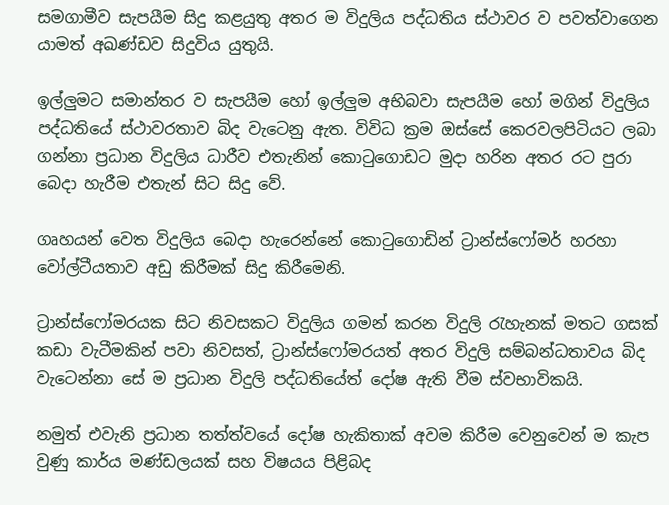සමගාමීව සැපයීම සිදු කළයුතු අතර ම විදුලිය පද්ධතිය ස්ථාවර ව පවත්වාගෙන යාමත් අඛණ්ඩව සිදුවිය යුතුයි.

ඉල්ලුමට සමාන්තර ව සැපයීම හෝ ඉල්ලුම අභිබවා සැපයීම හෝ මගින් විදුලිය පද්ධතියේ ස්ථාවරතාව බිද වැටෙනු ඇත. විවිධ ක්‍රම ඔස්සේ කෙරවලපිටියට ලබා ගන්නා ප්‍රධාන විදුලිය ධාරීව එතැනින් කොටුගොඩට මුදා හරින අතර රට පුරා බෙදා හැරීම එතැන් සිට සිදු වේ.

ගෘහයන් වෙත විදුලිය බෙදා හැරෙන්නේ කොටුගොඩින් ට්‍රාන්ස්ෆෝමර් හරහා වෝල්ටීයතාව අඩු කිරීමක් සිදු කිරීමෙනි.

ට්‍රාන්ස්ෆෝමරයක සිට නිවසකට විදුලිය ගමන් කරන විදුලි රැහැනක් මතට ගසක් කඩා වැටීමකින් පවා නිවසත්, ට්‍රාන්ස්ෆෝමරයත් අතර විදුලි සම්බන්ධතාවය බිද වැටෙන්නා සේ ම ප්‍රධාන විදුලි පද්ධතියේත් දෝෂ ඇති වීම ස්වභාවිකයි.

නමුත් එවැනි ප්‍රධාන තත්ත්වයේ දෝෂ හැකිතාක් අවම කිරීම වෙනුවෙන් ම කැප වුණු කාර්ය මණ්ඩලයක් සහ විෂයය පිළිබද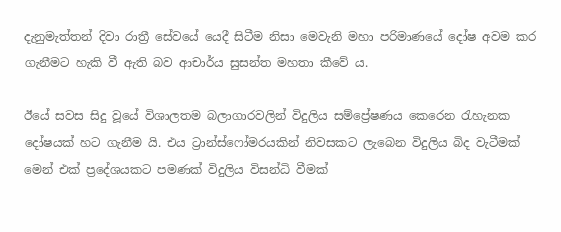දැනුමැත්තන් දිවා රාත්‍රී සේවයේ යෙදී සිටීම නිසා මෙවැනි මහා පරිමාණයේ දෝෂ අවම කර ගැනීමට හැකි වී ඇති බව ආචාර්ය සුසන්ත මහතා කීවේ ය.

ඊයේ සවස සිදු වූයේ විශාලතම බලාගාරවලින් විදුලිය සම්ප්‍රේෂණය කෙරෙන රැහැනක දෝෂයක් හට ගැනීම යි. එය ට්‍රාන්ස්ෆෝමරයකින් නිවසකට ලැබෙන විදුලිය බිද වැටීමක් මෙන් එක් ප්‍රදේශයකට පමණක් විදුලිය විසන්ධි වීමක්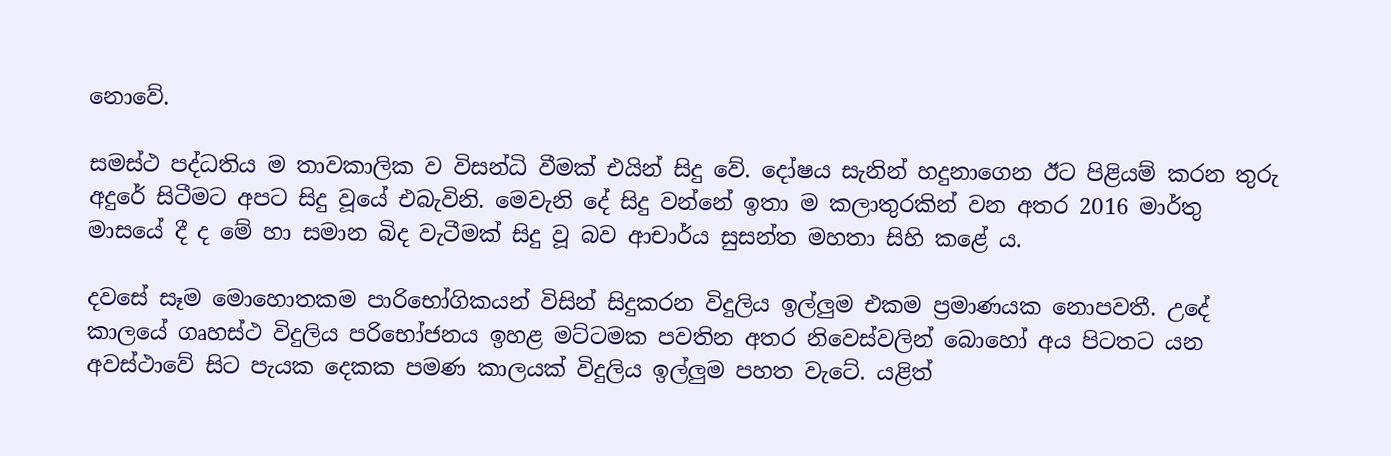නොවේ.

සමස්ථ පද්ධතිය ම තාවකාලික ව විසන්ධි වීමක් එයින් සිදු වේ. දෝෂය සැනින් හදුනාගෙන ඊට පිළියම් කරන තුරු අදුරේ සිටීමට අපට සිදු වූයේ එබැවිනි. මෙවැනි දේ සිදු වන්නේ ඉතා ම කලාතුරකින් වන අතර 2016 මාර්තු මාසයේ දී ද මේ හා සමාන බිද වැටීමක් සිදු වූ බව ආචාර්ය සුසන්ත මහතා සිහි කළේ ය.

දවසේ සෑම මොහොතකම පාරිභෝගිකයන් විසින් සිදුකරන විදුලිය ඉල්ලුම එකම ප්‍රමාණයක නොපවතී. උදේ කාලයේ ගෘහස්ථ විදුලිය පරිභෝජනය ඉහළ මට්ටමක පවතින අතර නිවෙස්වලින් බොහෝ අය පිටතට යන අවස්ථාවේ සිට පැයක දෙකක පමණ කාලයක් විදුලිය ඉල්ලුම පහත වැටේ. යළිත්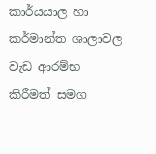කාර්යයාල හා කර්මාන්ත ශාලාවල වැඩ ආරම්භ කිරීමත් සමග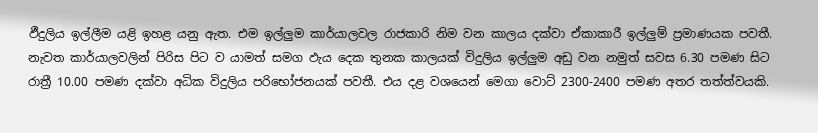ඵීදුලිය ඉල්ලීම යළි ඉහළ යනු ඇත. එම ඉල්ලුම කාර්යාලවල රාජකාරි නිම වන කාලය දක්වා ඒකාකාරී ඉල්ලුම් ප්‍රමාණයක පවතී. නැවත කාර්යාලවලින් පිරිස පිට ව යාමත් සමග ඵැය දෙක තුනක කාලයක් විදුලිය ඉල්ලුම අඩු වන නමුත් සවස 6.30 පමණ සිට රාත්‍රී 10.00 පමණ දක්වා අධික විදුලිය පරිභෝජනයක් පවතී. එය දළ වශයෙන් මෙගා වොට් 2300-2400 පමණ අතර තත්ත්වයකි.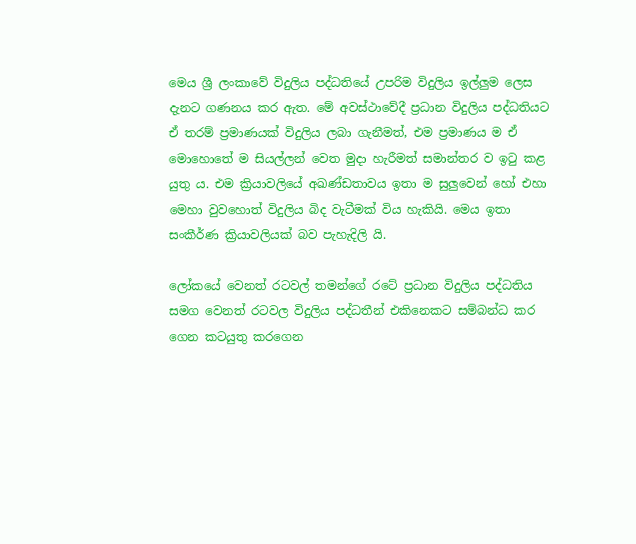මෙය ශ්‍රී ලංකාවේ විදුලිය පද්ධතියේ උපරිම විදුලිය ඉල්ලුම ලෙස දැනට ගණනය කර ඇත. මේ අවස්ථාවේදී ප්‍රධාන විදුලිය පද්ධතියට ඒ තරම් ප්‍රමාණයක් විදුලිය ලබා ගැනීමත්, එම ප්‍රමාණය ම ඒ මොහොතේ ම සියල්ලන් වෙත මුදා හැරීමත් සමාන්තර ව ඉටු කළ යුතු ය. එම ක්‍රියාවලියේ අඛණ්ඩතාවය ඉතා ම සුලුවෙන් හෝ එහා මෙහා වුවහොත් විදුලිය බිද වැටීමක් විය හැකියි. මෙය ඉතා සංකීර්ණ ක්‍රියාවලියක් බව පැහැදිලි යි.

ලෝකයේ වෙනත් රටවල් තමන්ගේ රටේ ප්‍රධාන විදුලිය පද්ධතිය සමග වෙනත් රටවල විදුලිය පද්ධතීන් එකිනෙකට සම්බන්ධ කර ගෙන කටයුතු කරගෙන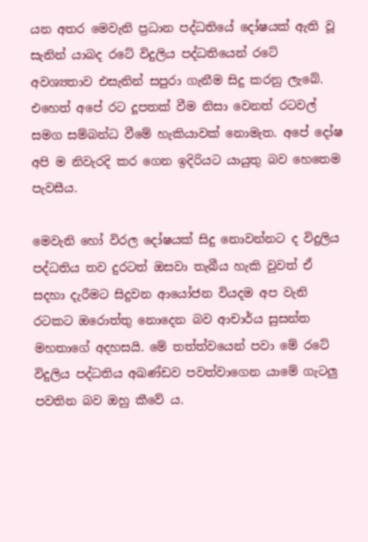යන අතර මෙවැනි ප්‍රධාන පද්ධතියේ දෝෂයක් ඇති වූ සැනින් යාබද රටේ විදුලිය පද්ධතියෙන් රටේ අවශ්‍යතාව එසැනින් සපුරා ගැනීම සිදු කරනු ලැබේ. එහෙත් අපේ රට දූපතක් වීම නිසා වෙනත් රටවල් සමග සම්බන්ධ වීමේ හැකියාවක් නොමැත. අපේ දෝෂ අපි ම නිවැරදි කර ගෙන ඉදිරියට යායුතු බව හෙතෙම පැවසීය.

මෙවැනි හෝ විරල දෝෂයක් සිදු නොවන්නට ද විදුලිය පද්ධතිය තව දුරටත් ඔසවා තැබීය හැකි වුවත් ඒ සදහා දැරීමට සිදුවන ආයෝජන වියදම අප වැනි රටකට ඔරොත්තු නොදෙන බව ආචාර්ය සුසන්ත මහතාගේ අදහසයි. මේ තත්ත්වයෙන් පවා මේ රටේ විදුලිය පද්ධතිය අඛණ්ඩව පවත්වාගෙන යාමේ ගැටලු පවතින බව ඔහු කීවේ ය.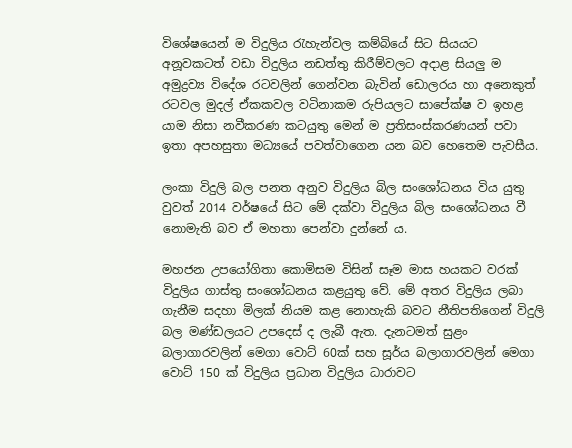විශේෂයෙන් ම විදුලිය රැහැන්වල කම්බියේ සිට සියයට අනූවකටත් වඩා විදුලිය නඩත්තු කිරීම්වලට අදාළ සියලු ම අමුද්‍රව්‍ය විදේශ රටවලින් ගෙන්වන බැවින් ඩොලරය හා අනෙකුත් රටවල මුදල් ඒකකවල වටිනාකම රුපියලට සාපේක්ෂ ව ඉහළ යාම නිසා නවීකරණ කටයුතු මෙන් ම ප්‍රතිසංස්කරණයන් පවා ඉතා අපහසුතා මධ්‍යයේ පවත්වාගෙන යන බව හෙතෙම පැවසීය.

ලංකා විදුලි බල පනත අනුව විදුලිය බිල සංශෝධනය විය යුතු වුවත් 2014 වර්ෂයේ සිට මේ දක්වා විදුලිය බිල සංශෝධනය වී නොමැති බව ඒ මහතා පෙන්වා දුන්නේ ය.

මහජන උපයෝගිතා කොමිසම විසින් සෑම මාස හයකට වරක් විදුලිය ගාස්තු සංශෝධනය කළයුතු වේ. මේ අතර විදුලිය ලබා ගැනීම සදහා මිලක් නියම කළ නොහැකි බවට නීතිපතිගෙන් විදුලි බල මණ්ඩලයට උපදෙස් ද ලැබී ඇත. දැනටමත් සුළං බලාගාරවලින් මෙගා වොට් 60ක් සහ සූර්ය බලාගාරවලින් මෙගා වොට් 150 ක් විදුලිය ප්‍රධාන විදුලිය ධාරාවට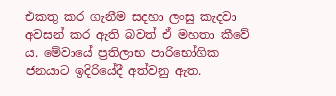එකතු කර ගැනීම සදහා ලංසු කැදවා අවසන් කර ඇති බවත් ඒ මහතා කීවේ ය. මේවායේ ප්‍රතිලාභ පාරිභෝගික ජනයාට ඉදිරියේදී අත්වනු ඇත.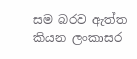සම බරව ඇත්ත කියන ලංකාසර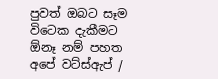පුවත් ඔබට සෑම විටෙක දැකීමට ඕනෑ නම් පහත අපේ වට්ස්ඇප් /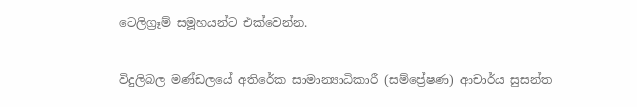ටෙලිග්‍රෑම් සමූහයන්ට එක්වෙන්න.


විදුලිබල මණ්ඩලයේ අතිරේක සාමාන්‍යාධිකාරී (සම්ප්‍රේෂණ) ආචාර්ය සුසන්ත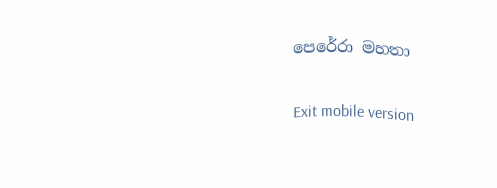පෙරේරා මහතා

Exit mobile version